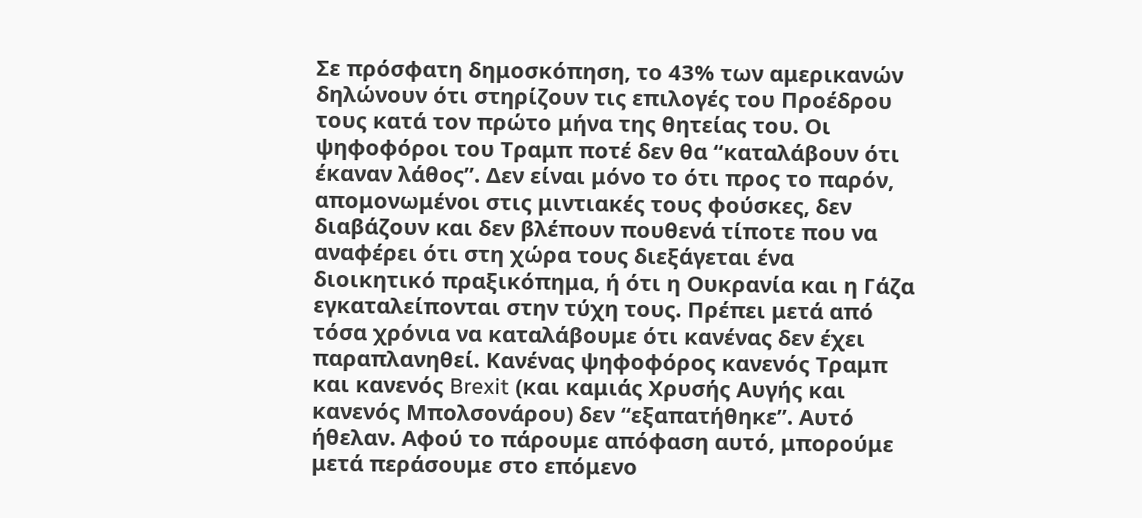Σε πρόσφατη δημοσκόπηση, το 43% των αμερικανών δηλώνουν ότι στηρίζουν τις επιλογές του Προέδρου τους κατά τον πρώτο μήνα της θητείας του. Οι ψηφοφόροι του Τραμπ ποτέ δεν θα “καταλάβουν ότι έκαναν λάθος”. Δεν είναι μόνο το ότι προς το παρόν, απομονωμένοι στις μιντιακές τους φούσκες, δεν διαβάζουν και δεν βλέπουν πουθενά τίποτε που να αναφέρει ότι στη χώρα τους διεξάγεται ένα διοικητικό πραξικόπημα, ή ότι η Ουκρανία και η Γάζα εγκαταλείπονται στην τύχη τους. Πρέπει μετά από τόσα χρόνια να καταλάβουμε ότι κανένας δεν έχει παραπλανηθεί. Κανένας ψηφοφόρος κανενός Τραμπ και κανενός Brexit (και καμιάς Χρυσής Αυγής και κανενός Μπολσονάρου) δεν “εξαπατήθηκε”. Αυτό ήθελαν. Αφού το πάρουμε απόφαση αυτό, μπορούμε μετά περάσουμε στο επόμενο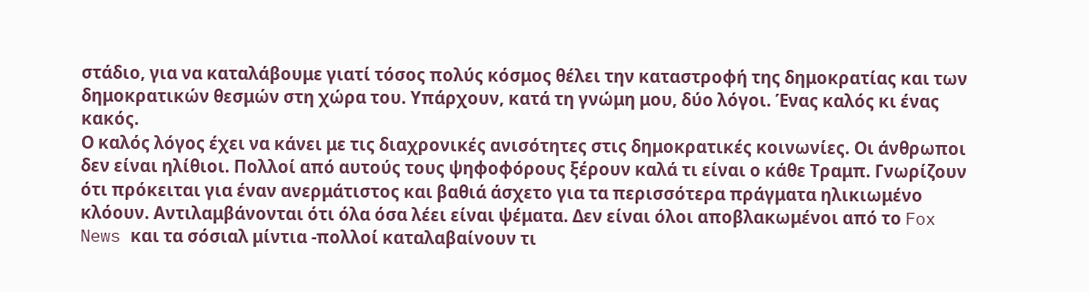στάδιο, για να καταλάβουμε γιατί τόσος πολύς κόσμος θέλει την καταστροφή της δημοκρατίας και των δημοκρατικών θεσμών στη χώρα του. Υπάρχουν, κατά τη γνώμη μου, δύο λόγοι. Ένας καλός κι ένας κακός.
Ο καλός λόγος έχει να κάνει με τις διαχρονικές ανισότητες στις δημοκρατικές κοινωνίες. Οι άνθρωποι δεν είναι ηλίθιοι. Πολλοί από αυτούς τους ψηφοφόρους ξέρουν καλά τι είναι ο κάθε Τραμπ. Γνωρίζουν ότι πρόκειται για έναν ανερμάτιστος και βαθιά άσχετο για τα περισσότερα πράγματα ηλικιωμένο κλόουν. Αντιλαμβάνονται ότι όλα όσα λέει είναι ψέματα. Δεν είναι όλοι αποβλακωμένοι από το Fox News και τα σόσιαλ μίντια -πολλοί καταλαβαίνουν τι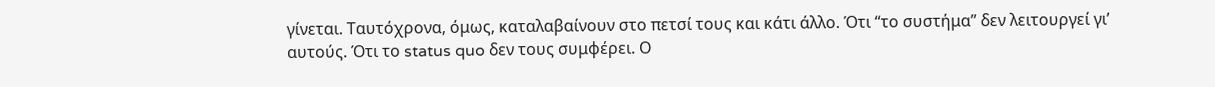γίνεται. Ταυτόχρονα, όμως, καταλαβαίνουν στο πετσί τους και κάτι άλλο. Ότι “το συστήμα” δεν λειτουργεί γι’ αυτούς. Ότι το status quo δεν τους συμφέρει. Ο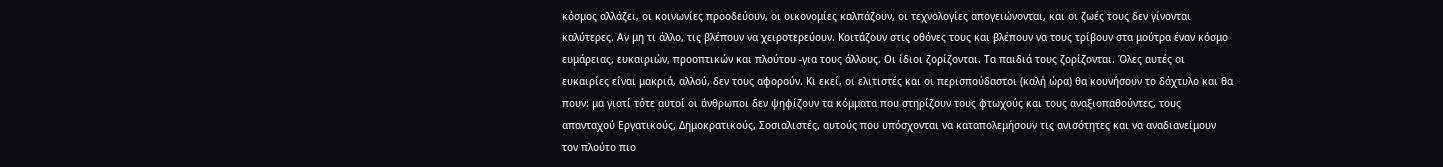κόσμος αλλάζει, οι κοινωνίες προοδεύουν, οι οικονομίες καλπάζουν, οι τεχνολογίες απογειώνονται, και οι ζωές τους δεν γίνονται καλύτερες. Αν μη τι άλλο, τις βλέπουν να χειροτερεύουν. Κοιτάζουν στις οθόνες τους και βλέπουν να τους τρίβουν στα μούτρα έναν κόσμο ευμάρειας, ευκαιριών, προοπτικών και πλούτου -για τους άλλους. Οι ίδιοι ζορίζονται. Τα παιδιά τους ζορίζονται. Όλες αυτές οι ευκαιρίες είναι μακριά, αλλού, δεν τους αφορούν. Κι εκεί, οι ελιτιστές και οι περισπούδαστοι (καλή ώρα) θα κουνήσουν το δάχτυλο και θα πουν: μα γιατί τότε αυτοί οι άνθρωποι δεν ψηφίζουν τα κόμματα που στηρίζουν τους φτωχούς και τους αναξιοπαθούντες, τους απανταχού Εργατικούς, Δημοκρατικούς, Σοσιαλιστές, αυτούς που υπόσχονται να καταπολεμήσουν τις ανισότητες και να αναδιανείμουν τον πλούτο πιο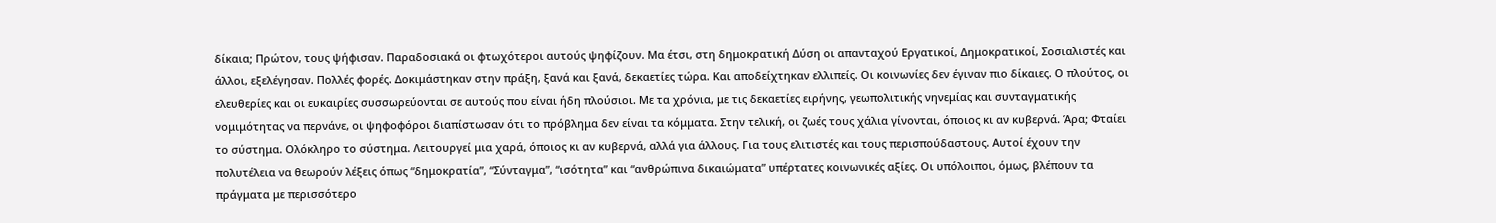δίκαια; Πρώτον, τους ψήφισαν. Παραδοσιακά οι φτωχότεροι αυτούς ψηφίζουν. Μα έτσι, στη δημοκρατική Δύση οι απανταχού Εργατικοί, Δημοκρατικοί, Σοσιαλιστές και άλλοι, εξελέγησαν. Πολλές φορές. Δοκιμάστηκαν στην πράξη, ξανά και ξανά, δεκαετίες τώρα. Και αποδείχτηκαν ελλιπείς. Οι κοινωνίες δεν έγιναν πιο δίκαιες. Ο πλούτος, οι ελευθερίες και οι ευκαιρίες συσσωρεύονται σε αυτούς που είναι ήδη πλούσιοι. Με τα χρόνια, με τις δεκαετίες ειρήνης, γεωπολιτικής νηνεμίας και συνταγματικής νομιμότητας να περνάνε, οι ψηφοφόροι διαπίστωσαν ότι το πρόβλημα δεν είναι τα κόμματα. Στην τελική, οι ζωές τους χάλια γίνονται, όποιος κι αν κυβερνά. Άρα; Φταίει το σύστημα. Ολόκληρο το σύστημα. Λειτουργεί μια χαρά, όποιος κι αν κυβερνά, αλλά για άλλους. Για τους ελιτιστές και τους περισπούδαστους. Αυτοί έχουν την πολυτέλεια να θεωρούν λέξεις όπως “δημοκρατία”, “Σύνταγμα”, “ισότητα” και “ανθρώπινα δικαιώματα” υπέρτατες κοινωνικές αξίες. Οι υπόλοιποι, όμως, βλέπουν τα πράγματα με περισσότερο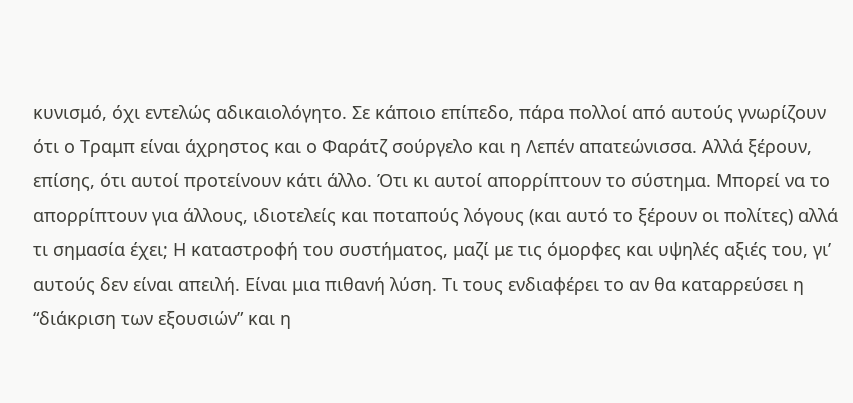κυνισμό, όχι εντελώς αδικαιολόγητο. Σε κάποιο επίπεδο, πάρα πολλοί από αυτούς γνωρίζουν ότι ο Τραμπ είναι άχρηστος και ο Φαράτζ σούργελο και η Λεπέν απατεώνισσα. Αλλά ξέρουν, επίσης, ότι αυτοί προτείνουν κάτι άλλο. Ότι κι αυτοί απορρίπτουν το σύστημα. Μπορεί να το απορρίπτουν για άλλους, ιδιοτελείς και ποταπούς λόγους (και αυτό το ξέρουν οι πολίτες) αλλά τι σημασία έχει; Η καταστροφή του συστήματος, μαζί με τις όμορφες και υψηλές αξιές του, γι’ αυτούς δεν είναι απειλή. Είναι μια πιθανή λύση. Τι τους ενδιαφέρει το αν θα καταρρεύσει η “διάκριση των εξουσιών” και η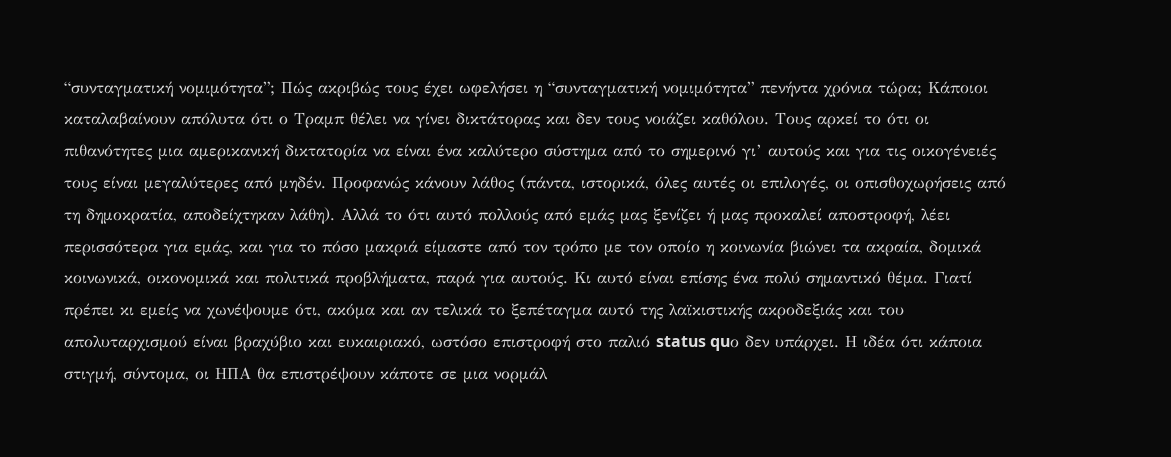“συνταγματική νομιμότητα”; Πώς ακριβώς τους έχει ωφελήσει η “συνταγματική νομιμότητα” πενήντα χρόνια τώρα; Κάποιοι καταλαβαίνουν απόλυτα ότι ο Τραμπ θέλει να γίνει δικτάτορας και δεν τους νοιάζει καθόλου. Τους αρκεί το ότι οι πιθανότητες μια αμερικανική δικτατορία να είναι ένα καλύτερο σύστημα από το σημερινό γι’ αυτούς και για τις οικογένειές τους είναι μεγαλύτερες από μηδέν. Προφανώς κάνουν λάθος (πάντα, ιστορικά, όλες αυτές οι επιλογές, οι οπισθοχωρήσεις από τη δημοκρατία, αποδείχτηκαν λάθη). Αλλά το ότι αυτό πολλούς από εμάς μας ξενίζει ή μας προκαλεί αποστροφή, λέει περισσότερα για εμάς, και για το πόσο μακριά είμαστε από τον τρόπο με τον οποίο η κοινωνία βιώνει τα ακραία, δομικά κοινωνικά, οικονομικά και πολιτικά προβλήματα, παρά για αυτούς. Κι αυτό είναι επίσης ένα πολύ σημαντικό θέμα. Γιατί πρέπει κι εμείς να χωνέψουμε ότι, ακόμα και αν τελικά το ξεπέταγμα αυτό της λαϊκιστικής ακροδεξιάς και του απολυταρχισμού είναι βραχύβιο και ευκαιριακό, ωστόσο επιστροφή στο παλιό status quο δεν υπάρχει. Η ιδέα ότι κάποια στιγμή, σύντομα, οι ΗΠΑ θα επιστρέψουν κάποτε σε μια νορμάλ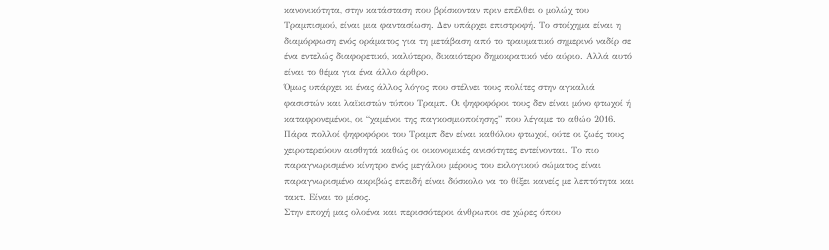κανονικότητα, στην κατάσταση που βρίσκονταν πριν επέλθει ο μολώχ του Τραμπισμού, είναι μια φαντασίωση. Δεν υπάρχει επιστροφή. Το στοίχημα είναι η διαμόρφωση ενός οράματος για τη μετάβαση από το τραυματικό σημερινό ναδίρ σε ένα εντελώς διαφορετικό, καλύτερο, δικαιότερο δημοκρατικό νέο αύριο. Αλλά αυτό είναι το θέμα για ένα άλλο άρθρο.
Όμως υπάρχει κι ένας άλλος λόγος που στέλνει τους πολίτες στην αγκαλιά φασιστών και λαϊκιστών τύπου Τραμπ. Οι ψηφοφόροι τους δεν είναι μόνο φτωχοί ή καταφρονεμένοι, οι “χαμένοι της παγκοσμιοποίησης” που λέγαμε το αθώο 2016. Πάρα πολλοί ψηφοφόροι του Τραμπ δεν είναι καθόλου φτωχοί, ούτε οι ζωές τους χειροτερεύουν αισθητά καθώς οι οικονομικές ανισότητες εντείνονται. Το πιο παραγνωρισμένο κίνητρο ενός μεγάλου μέρους του εκλογικού σώματος είναι παραγνωρισμένο ακριβώς επειδή είναι δύσκολο να το θίξει κανείς με λεπτότητα και τακτ. Είναι το μίσος.
Στην εποχή μας ολοένα και περισσότεροι άνθρωποι σε χώρες όπου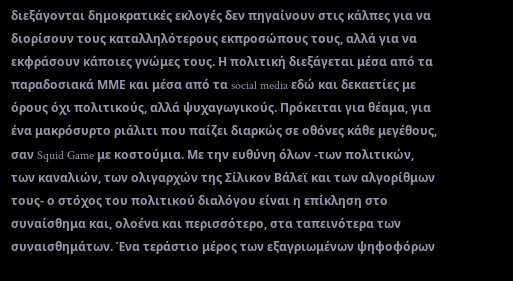διεξάγονται δημοκρατικές εκλογές δεν πηγαίνουν στις κάλπες για να διορίσουν τους καταλληλότερους εκπροσώπους τους, αλλά για να εκφράσουν κάποιες γνώμες τους. Η πολιτική διεξάγεται μέσα από τα παραδοσιακά ΜΜΕ και μέσα από τα social media εδώ και δεκαετίες με όρους όχι πολιτικούς, αλλά ψυχαγωγικούς. Πρόκειται για θέαμα, για ένα μακρόσυρτο ριάλιτι που παίζει διαρκώς σε οθόνες κάθε μεγέθους, σαν Squid Game με κοστούμια. Με την ευθύνη όλων -των πολιτικών, των καναλιών, των ολιγαρχών της Σίλικον Βάλεϊ και των αλγορίθμων τους- ο στόχος του πολιτικού διαλόγου είναι η επίκληση στο συναίσθημα και, ολοένα και περισσότερο, στα ταπεινότερα των συναισθημάτων. Ένα τεράστιο μέρος των εξαγριωμένων ψηφοφόρων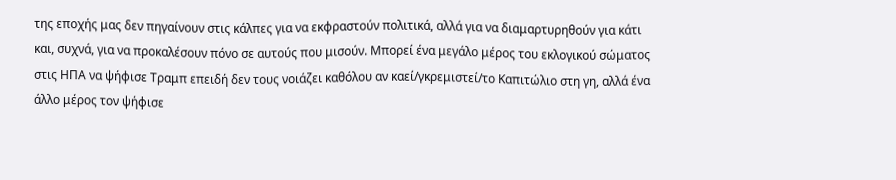της εποχής μας δεν πηγαίνουν στις κάλπες για να εκφραστούν πολιτικά, αλλά για να διαμαρτυρηθούν για κάτι και, συχνά, για να προκαλέσουν πόνο σε αυτούς που μισούν. Μπορεί ένα μεγάλο μέρος του εκλογικού σώματος στις ΗΠΑ να ψήφισε Τραμπ επειδή δεν τους νοιάζει καθόλου αν καεί/γκρεμιστεί/το Καπιτώλιο στη γη, αλλά ένα άλλο μέρος τον ψήφισε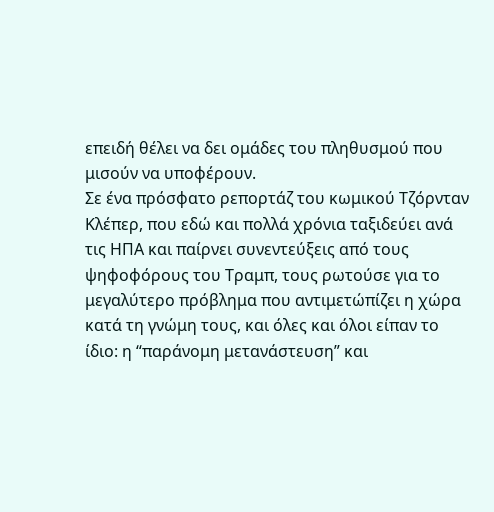επειδή θέλει να δει ομάδες του πληθυσμού που μισούν να υποφέρουν.
Σε ένα πρόσφατο ρεπορτάζ του κωμικού Τζόρνταν Κλέπερ, που εδώ και πολλά χρόνια ταξιδεύει ανά τις ΗΠΑ και παίρνει συνεντεύξεις από τους ψηφοφόρους του Τραμπ, τους ρωτούσε για το μεγαλύτερο πρόβλημα που αντιμετώπίζει η χώρα κατά τη γνώμη τους, και όλες και όλοι είπαν το ίδιο: η “παράνομη μετανάστευση” και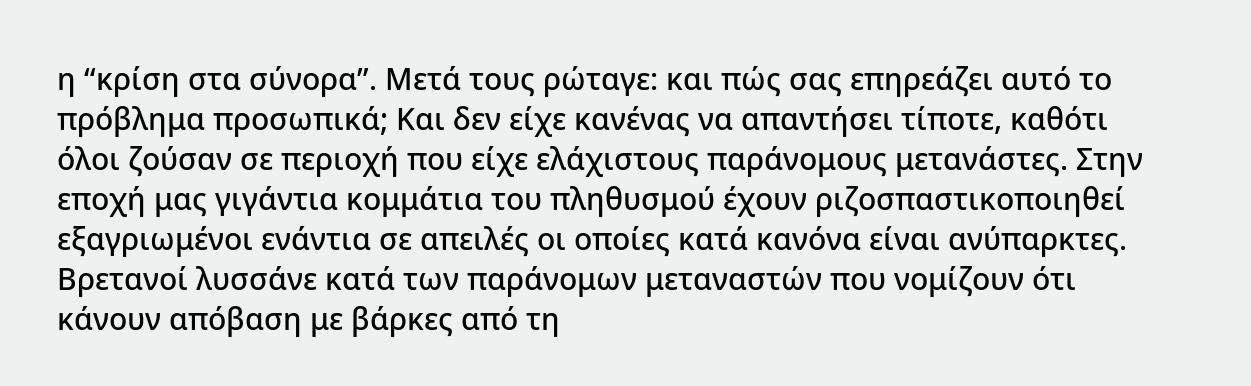η “κρίση στα σύνορα”. Μετά τους ρώταγε: και πώς σας επηρεάζει αυτό το πρόβλημα προσωπικά; Και δεν είχε κανένας να απαντήσει τίποτε, καθότι όλοι ζούσαν σε περιοχή που είχε ελάχιστους παράνομους μετανάστες. Στην εποχή μας γιγάντια κομμάτια του πληθυσμού έχουν ριζοσπαστικοποιηθεί εξαγριωμένοι ενάντια σε απειλές οι οποίες κατά κανόνα είναι ανύπαρκτες. Βρετανοί λυσσάνε κατά των παράνομων μεταναστών που νομίζουν ότι κάνουν απόβαση με βάρκες από τη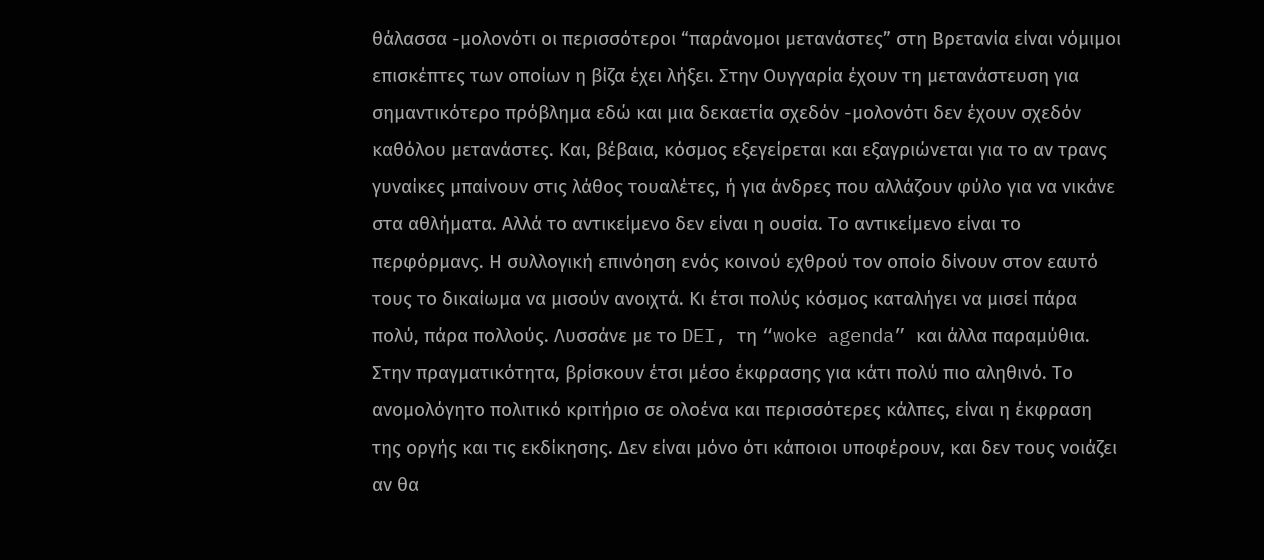θάλασσα -μολονότι οι περισσότεροι “παράνομοι μετανάστες” στη Βρετανία είναι νόμιμοι επισκέπτες των οποίων η βίζα έχει λήξει. Στην Ουγγαρία έχουν τη μετανάστευση για σημαντικότερο πρόβλημα εδώ και μια δεκαετία σχεδόν -μολονότι δεν έχουν σχεδόν καθόλου μετανάστες. Και, βέβαια, κόσμος εξεγείρεται και εξαγριώνεται για το αν τρανς γυναίκες μπαίνουν στις λάθος τουαλέτες, ή για άνδρες που αλλάζουν φύλο για να νικάνε στα αθλήματα. Αλλά το αντικείμενο δεν είναι η ουσία. Το αντικείμενο είναι το περφόρμανς. Η συλλογική επινόηση ενός κοινού εχθρού τον οποίο δίνουν στον εαυτό τους το δικαίωμα να μισούν ανοιχτά. Κι έτσι πολύς κόσμος καταλήγει να μισεί πάρα πολύ, πάρα πολλούς. Λυσσάνε με το DEI, τη “woke agenda” και άλλα παραμύθια. Στην πραγματικότητα, βρίσκουν έτσι μέσο έκφρασης για κάτι πολύ πιο αληθινό. Το ανομολόγητο πολιτικό κριτήριο σε ολοένα και περισσότερες κάλπες, είναι η έκφραση της οργής και τις εκδίκησης. Δεν είναι μόνο ότι κάποιοι υποφέρουν, και δεν τους νοιάζει αν θα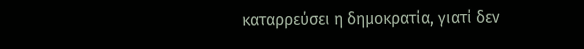καταρρεύσει η δημοκρατία, γιατί δεν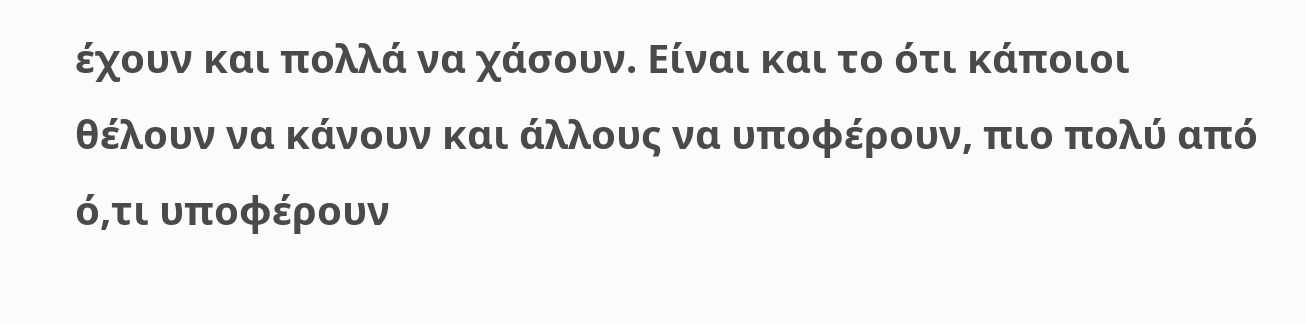έχουν και πολλά να χάσουν. Είναι και το ότι κάποιοι θέλουν να κάνουν και άλλους να υποφέρουν, πιο πολύ από ό,τι υποφέρουν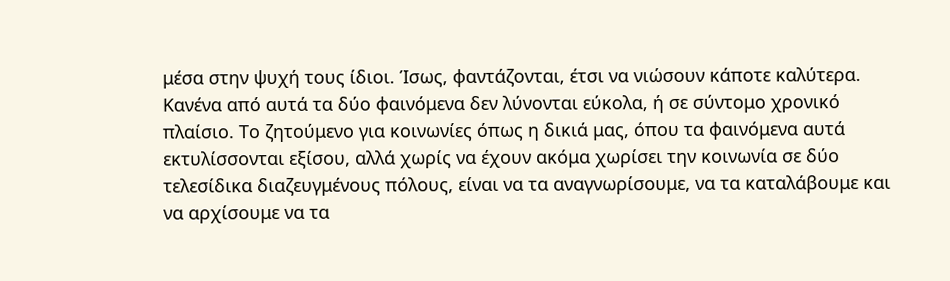μέσα στην ψυχή τους ίδιοι. Ίσως, φαντάζονται, έτσι να νιώσουν κάποτε καλύτερα.
Κανένα από αυτά τα δύο φαινόμενα δεν λύνονται εύκολα, ή σε σύντομο χρονικό πλαίσιο. Το ζητούμενο για κοινωνίες όπως η δικιά μας, όπου τα φαινόμενα αυτά εκτυλίσσονται εξίσου, αλλά χωρίς να έχουν ακόμα χωρίσει την κοινωνία σε δύο τελεσίδικα διαζευγμένους πόλους, είναι να τα αναγνωρίσουμε, να τα καταλάβουμε και να αρχίσουμε να τα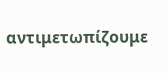αντιμετωπίζουμε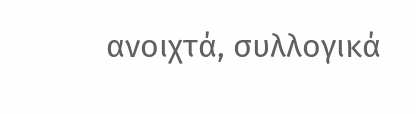ανοιχτά, συλλογικά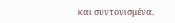και συντονισμένα.